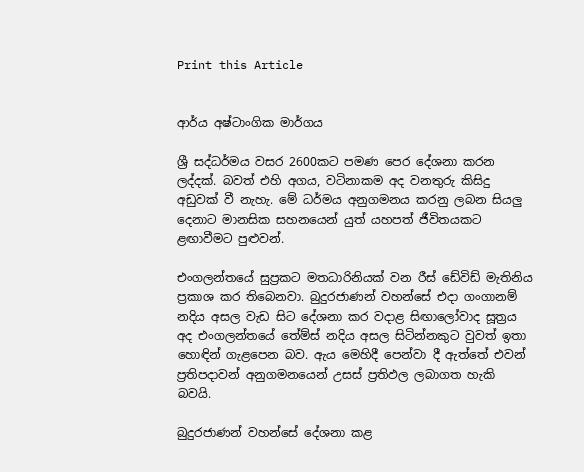Print this Article


ආර්ය අෂ්ටාංගික මාර්ගය

ශ්‍රී සද්ධර්මය වසර 2600කට පමණ පෙර දේශනා කරන ලද්දක්. බවත් එහි අගය, වටිනාකම අද වනතුරු කිසිදු අඩුවක් වී නැහැ. මේ ධර්මය අනුගමනය කරනු ලබන සියලු දෙනාට මානසික සහනයෙන් යුත් යහපත් ජීවිතයකට ළඟාවීමට පුළුවන්.

එංගලන්තයේ සුප්‍රකට මතධාරිනියක් වන රීස් ඩේවිඩ් මැතිනිය ප්‍රකාශ කර තිබෙනවා. බුදුරජාණන් වහන්සේ එදා ගංගානම් නදිය අසල වැඩ සිට දේශනා කර වදාළ සිඟාලෝවාද සූත්‍රය අද එංගලන්තයේ තේම්ස් නදිය අසල සිටින්නකුට වුවත් ඉතා හොඳින් ගැළපෙන බව. ඇය මෙහිදී පෙන්වා දී ඇත්තේ එවන් ප්‍රතිපදාවන් අනුගමනයෙන් උසස් ප්‍රතිඵල ලබාගත හැකි බවයි.

බුදුරජාණන් වහන්සේ දේශනා කළ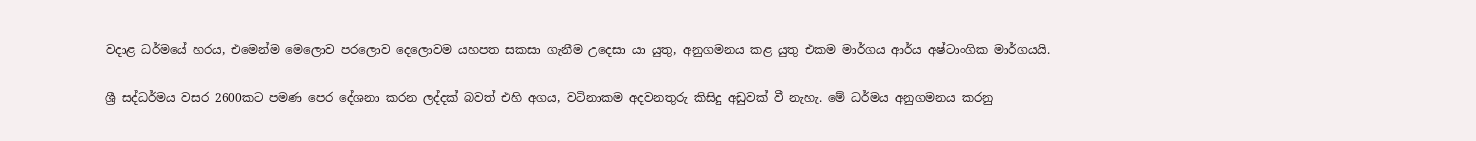වදාළ ධර්මයේ හරය, එමෙන්ම මෙලොව පරලොව දෙලොවම යහපත සකසා ගැනීම උදෙසා යා යුතු, අනුගමනය කළ යුතු එකම මාර්ගය ආර්ය අෂ්ටාංගික මාර්ගයයි.

ශ්‍රී සද්ධර්මය වසර 2600කට පමණ පෙර දේශනා කරන ලද්දක් බවත් එහි අගය, වටිනාකම අදවනතුරු කිසිදු අඩුවක් වී නැහැ. මේ ධර්මය අනුගමනය කරනු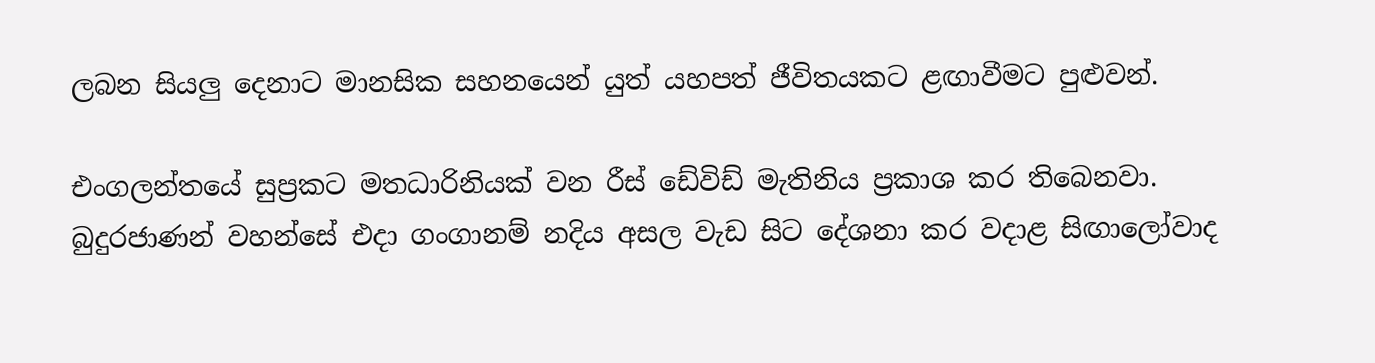ලබන සියලු දෙනාට මානසික සහනයෙන් යුත් යහපත් ජීවිතයකට ළඟාවීමට පුළුවන්.

එංගලන්තයේ සුප්‍රකට මතධාරිනියක් වන රීස් ඩේවිඩ් මැතිනිය ප්‍රකාශ කර තිබෙනවා. බුදුරජාණන් වහන්සේ එදා ගංගානම් නදිය අසල වැඩ සිට දේශනා කර වදාළ සිඟාලෝවාද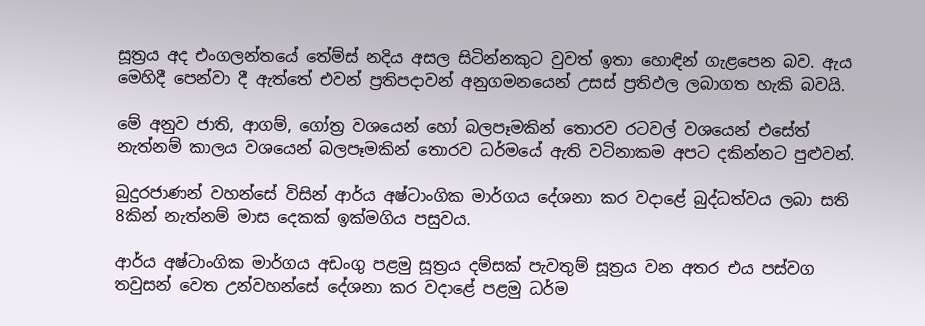සූත්‍රය අද එංගලන්තයේ තේම්ස් නදිය අසල සිටින්නකුට වුවත් ඉතා හොඳින් ගැළපෙන බව. ඇය මෙහිදී පෙන්වා දී ඇත්තේ එවන් ප්‍රතිපදාවන් අනුගමනයෙන් උසස් ප්‍රතිඵල ලබාගත හැකි බවයි.

මේ අනුව ජාති, ආගම්, ගෝත්‍ර වශයෙන් හෝ බලපෑමකින් තොරව රටවල් වශයෙන් එසේත් නැත්නම් කාලය වශයෙන් බලපෑමකින් තොරව ධර්මයේ ඇති වටිනාකම අපට දකින්නට පුළුවන්.

බුදුරජාණන් වහන්සේ විසින් ආර්ය අෂ්ටාංගික මාර්ගය දේශනා කර වදාළේ බුද්ධත්වය ලබා සති 8කින් නැත්නම් මාස දෙකක් ඉක්මගිය පසුවය.

ආර්ය අෂ්ටාංගික මාර්ගය අඩංගු පළමු සූත්‍රය දම්සක් පැවතුම් සූත්‍රය වන අතර එය පස්වග තවුසන් වෙත උන්වහන්සේ දේශනා කර වදාළේ පළමු ධර්ම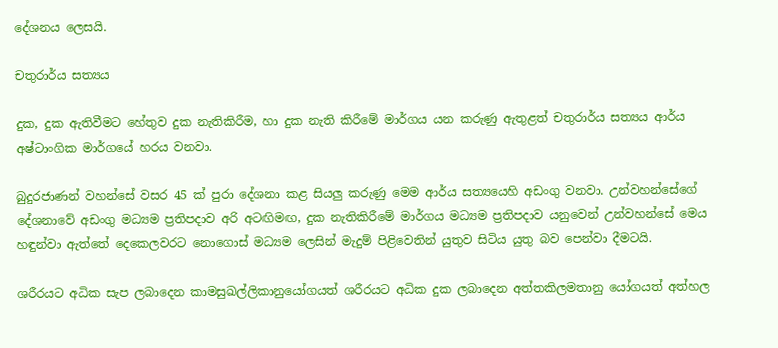දේශනය ලෙසයි.

චතුරාර්ය සත්‍යය

දුක, දුක ඇතිවීමට හේතුව දුක නැතිකිරීම, හා දුක නැති කිරීමේ මාර්ගය යන කරුණු ඇතුළත් චතුරාර්ය සත්‍යය ආර්ය අෂ්ටාංගික මාර්ගයේ හරය වනවා.

බුදුරජාණන් වහන්සේ වසර 45 ක් පුරා දේශනා කළ සියලු කරුණු මෙම ආර්ය සත්‍යයෙහි අඩංගු වනවා. උන්වහන්සේගේ දේශනාවේ අඩංගු මධ්‍යම ප්‍රතිපදාව අරි අටඟිමඟ, දුක නැතිකිරීමේ මාර්ගය මධ්‍යම ප්‍රතිපදාව යනුවෙන් උන්වහන්සේ මෙය හඳුන්වා ඇත්තේ දෙකෙලවරට නොගොස් මධ්‍යම ලෙසින් මැදුම් පිළිවෙතින් යුතුව සිටිය යුතු බව පෙන්වා දීමටයි.

ශරීරයට අධික සැප ලබාදෙන කාමසුඛල්ලිකානුයෝගයත් ශරීරයට අධික දුක ලබාදෙන අත්තකිලමතානු යෝගයත් අත්හල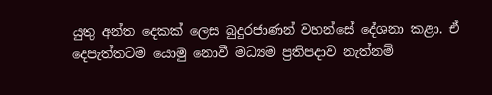යුතු අන්ත දෙකක් ලෙස බුදුරජාණන් වහන්සේ දේශනා කළා. ඒ දෙපැත්තටම යොමු නොවී මධ්‍යම ප්‍රතිපදාව නැත්නම්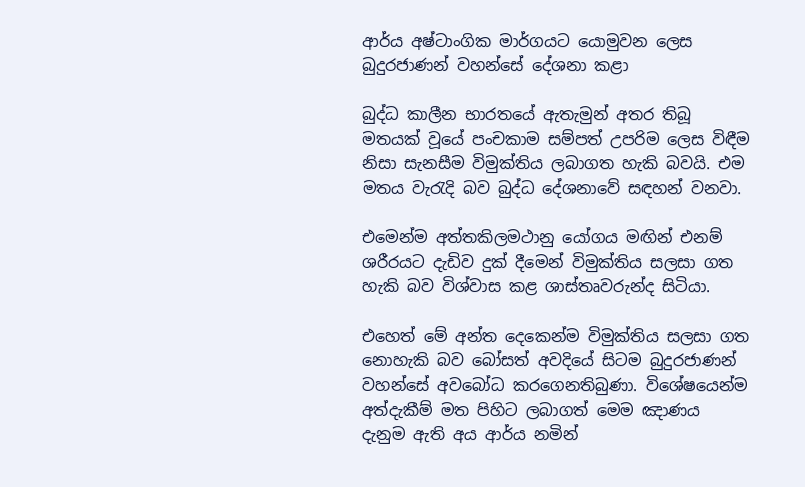ආර්ය අෂ්ටාංගික මාර්ගයට යොමුවන ලෙස බුදුරජාණන් වහන්සේ දේශනා කළා

බුද්ධ කාලීන භාරතයේ ඇතැමුන් අතර තිබූ මතයක් වූයේ පංචකාම සම්පත් උපරිම ලෙස විඳීම නිසා සැනසීම විමුක්තිය ලබාගත හැකි බවයි. එම මතය වැරැදි බව බුද්ධ දේශනාවේ සඳහන් වනවා.

එමෙන්ම අත්තකිලමථානු යෝගය මඟින් එනම් ශරීරයට දැඩිව දුක් දීමෙන් විමුක්තිය සලසා ගත හැකි බව විශ්වාස කළ ශාස්තෘවරුන්ද සිටියා.

එහෙත් මේ අන්ත දෙකෙන්ම විමුක්තිය සලසා ගත නොහැකි බව බෝසත් අවදියේ සිටම බුදුරජාණන් වහන්සේ අවබෝධ කරගෙනතිබුණා. විශේෂයෙන්ම අත්දැකීම් මත පිහිට ලබාගත් මෙම ඤාණය දැනුම ඇති අය ආර්ය නමින්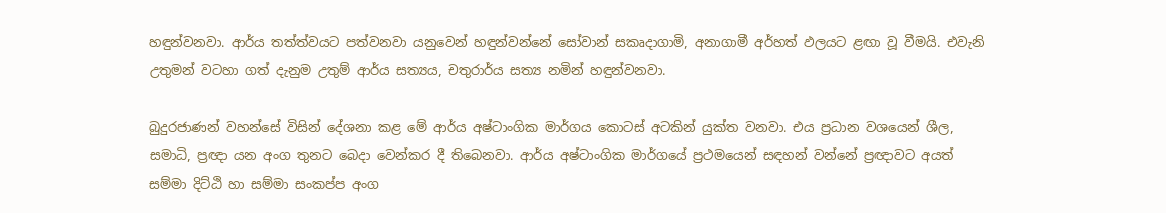හඳුන්වනවා. ආර්ය තත්ත්වයට පත්වනවා යනුවෙන් හඳුන්වන්නේ සෝවාන් සකෘදාගාමි, අනාගාමී අර්හත් ඵලයට ළඟා වූ වීමයි. එවැනි උතුමන් වටහා ගත් දැනුම උතුම් ආර්ය සත්‍යය, චතුරාර්ය සත්‍ය නමින් හඳුන්වනවා.

බුදුරජාණන් වහන්සේ විසින් දේශනා කළ මේ ආර්ය අෂ්ටාංගික මාර්ගය කොටස් අටකින් යුක්ත වනවා. එය ප්‍රධාන වශයෙන් ශීල, සමාධි, ප්‍රඥා යන අංග තුනට බෙදා වෙන්කර දී තිබෙනවා. ආර්ය අෂ්ටාංගික මාර්ගයේ ප්‍රථමයෙන් සඳහන් වන්නේ ප්‍රඥාවට අයත් සම්මා දිට්ඨි හා සම්මා සංකප්ප අංග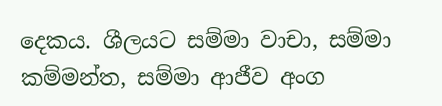දෙකය. ශීලයට සම්මා වාචා, සම්මා කම්මන්ත, සම්මා ආජීව අංග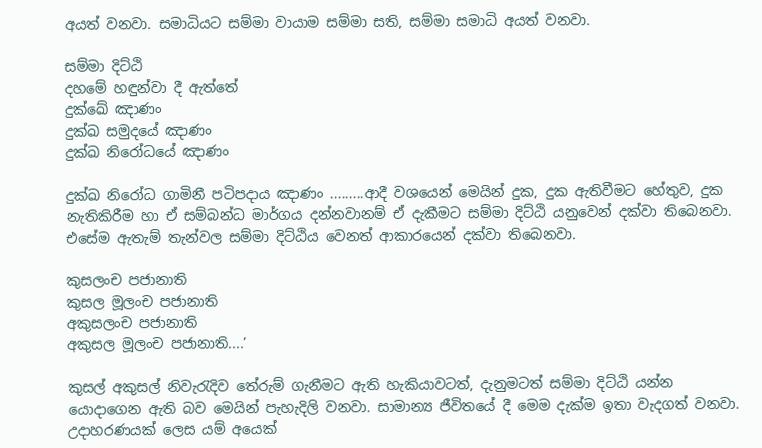අයත් වනවා. සමාධියට සම්මා වායාම සම්මා සති, සම්මා සමාධි අයත් වනවා.

සම්මා දිට්ඨි
දහමේ හඳුන්වා දී ඇත්තේ
දුක්ඛේ ඤාණං
දුක්ඛ සමුදයේ ඤාණං
දුක්ඛ නිරෝධයේ ඤාණං

දුක්ඛ නිරෝධ ගාමිනී පටිපදාය ඤාණං .........ආදී වශයෙන් මෙයින් දුක, දුක ඇතිවීමට හේතුව, දුක නැතිකිරීම හා ඒ සම්බන්ධ මාර්ගය දන්නවානම් ඒ දැකීමට සම්මා දිට්ඨි යනුවෙන් දක්වා තිබෙනවා. එසේම ඇතැම් තැන්වල සම්මා දිට්ඨිය වෙනත් ආකාරයෙන් දක්වා තිබෙනවා.

කුසලංච පජානාති
කුසල මූලංච පජානාති
අකුසලංච පජානාති
අකුසල මූලංච පජානාති....’

කුසල් අකුසල් නිවැරැදිව තේරුම් ගැනීමට ඇති හැකියාවටත්, දැනුමටත් සම්මා දිට්ඨි යන්න යොදාගෙන ඇති බව මෙයින් පැහැදිලි වනවා. සාමාන්‍ය ජීවිතයේ දී මෙම දැක්ම ඉතා වැදගත් වනවා. උදාහරණයක් ලෙස යම් අයෙක්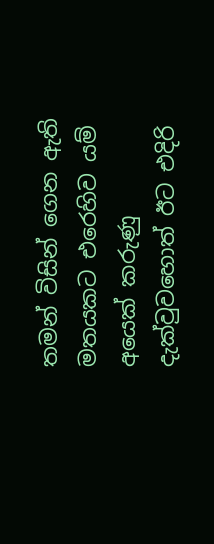තමන් විසින් ගෙන ඇති මතයකට එරෙහිව යම් අයෙක් කරුණු දැක්වුවහොත් ඊට එදිරි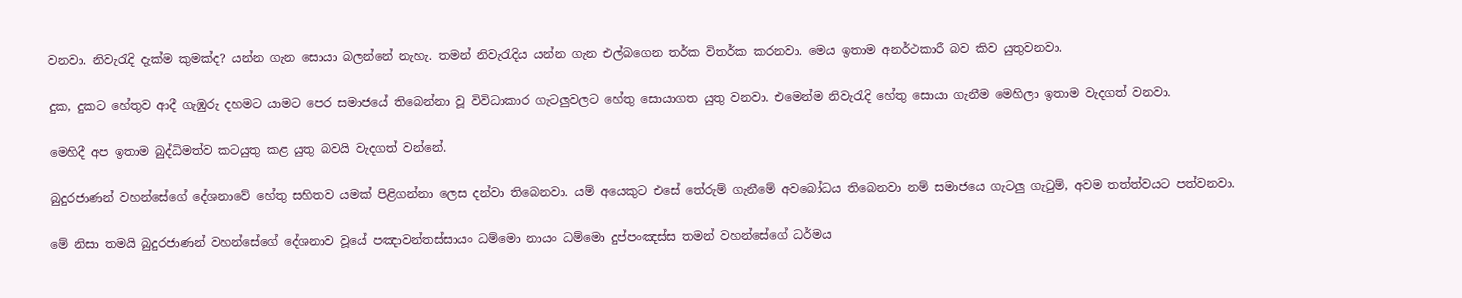වනවා. නිවැරැදි දැක්ම කුමක්ද? යන්න ගැන සොයා බලන්නේ නැහැ. තමන් නිවැරැදිය යන්න ගැන එල්බගෙන තර්ක විතර්ක කරනවා. මෙය ඉතාම අනර්ථකාරී බව කිව යුතුවනවා.

දුක, දුකට හේතුව ආදී ගැඹුරු දහමට යාමට පෙර සමාජයේ තිබෙන්නා වූ විවිධාකාර ගැටලුවලට හේතු සොයාගත යුතු වනවා. එමෙන්ම නිවැරැදි හේතු සොයා ගැනීම මෙහිලා ඉතාම වැදගත් වනවා.

මෙහිදී අප ඉතාම බුද්ධිමත්ව කටයුතු කළ යුතු බවයි වැදගත් වන්නේ.

බුදුරජාණන් වහන්සේගේ දේශනාවේ හේතු සහිතව යමක් පිළිගන්නා ලෙස දන්වා තිබෙනවා. යම් අයෙකුට එසේ තේරුම් ගැනීමේ අවබෝධය තිබෙනවා නම් සමාජයෙ ගැටලු ගැටුම්, අවම තත්ත්වයට පත්වනවා.

මේ නිසා තමයි බුදුරජාණන් වහන්සේගේ දේශනාව වූයේ පඤාවන්තස්සායං ධම්මො නායං ධම්මො දුප්පංඤස්ස තමන් වහන්සේගේ ධර්මය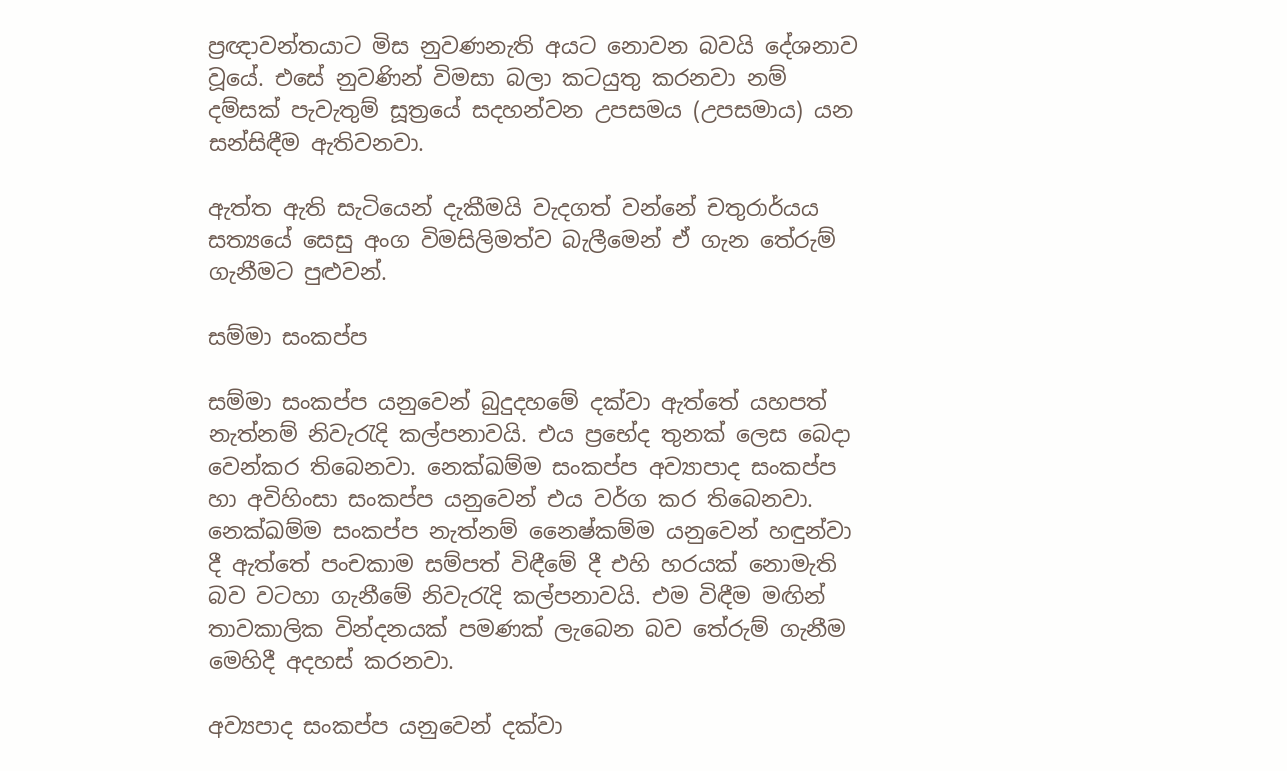ප්‍රඥාවන්තයාට මිස නුවණනැති අයට නොවන බවයි දේශනාව වූයේ. එසේ නුවණින් විමසා බලා කටයුතු කරනවා නම් දම්සක් පැවැතුම් සූත්‍රයේ සදහන්වන උපසමය (උපසමාය) යන සන්සිඳීම ඇතිවනවා.

ඇත්ත ඇති සැටියෙන් දැකීමයි වැදගත් වන්නේ චතුරාර්යය සත්‍යයේ සෙසු අංග විමසිලිමත්ව බැලීමෙන් ඒ ගැන තේරුම් ගැනීමට පුළුවන්.

සම්මා සංකප්ප

සම්මා සංකප්ප යනුවෙන් බුදුදහමේ දක්වා ඇත්තේ යහපත් නැත්නම් නිවැරැදි කල්පනාවයි. එය ප්‍රභේද තුනක් ලෙස බෙදා වෙන්කර තිබෙනවා. නෙක්ඛම්ම සංකප්ප අව්‍යාපාද සංකප්ප හා අවිහිංසා සංකප්ප යනුවෙන් එය වර්ග කර තිබෙනවා. නෙක්ඛම්ම සංකප්ප නැත්නම් නෛෂ්කම්ම යනුවෙන් හඳුන්වා දී ඇත්තේ පංචකාම සම්පත් විඳීමේ දී එහි හරයක් නොමැති බව වටහා ගැනීමේ නිවැරැදි කල්පනාවයි. එම විඳීම මඟින් තාවකාලික වින්දනයක් පමණක් ලැබෙන බව තේරුම් ගැනීම මෙහිදී අදහස් කරනවා.

අව්‍යපාද සංකප්ප යනුවෙන් දක්වා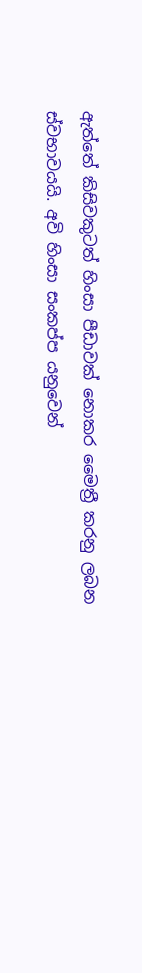ඇත්තේ කිසිවකුටත් හිංසා පීඩාවක් නොකර මෛත්‍රී කරනු ලබන ස්වභාවයයි. අවි හිංසා සංකප්ප යනුවෙන්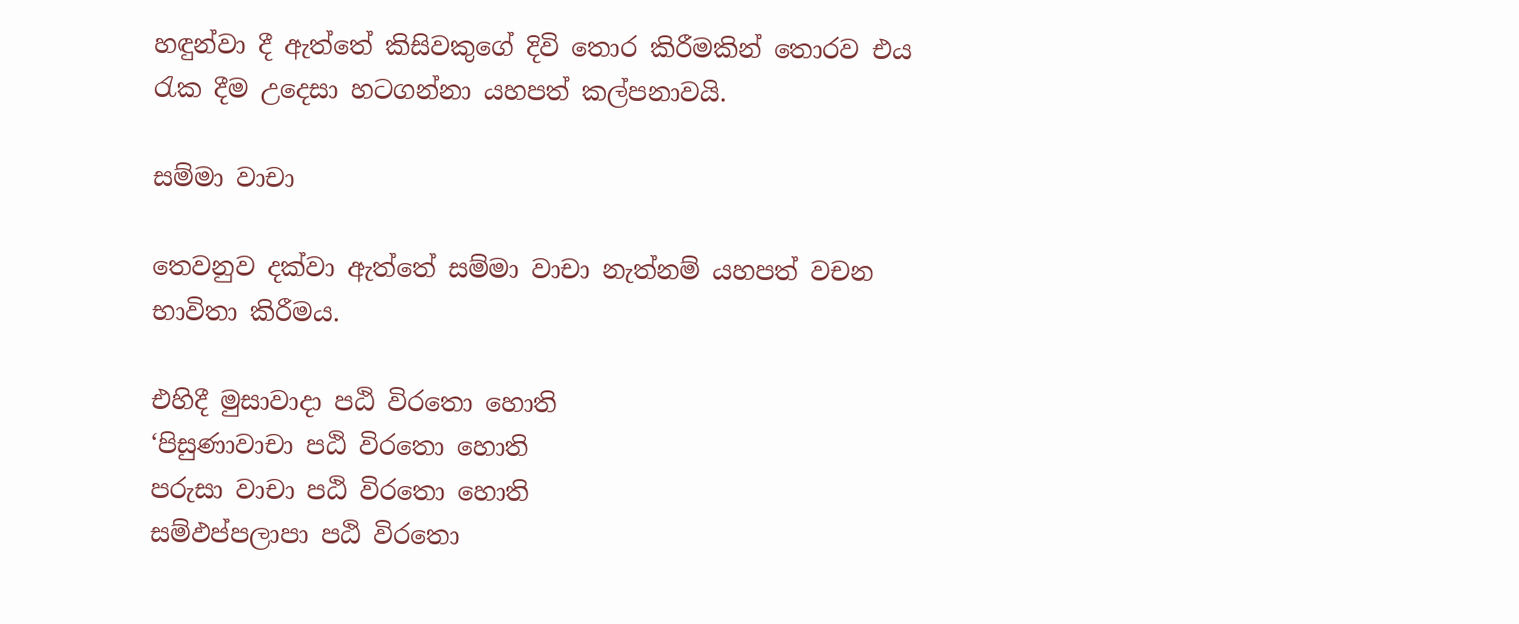හඳුන්වා දී ඇත්තේ කිසිවකුගේ දිවි තොර කිරීමකින් තොරව එය රැක දීම උදෙසා හටගන්නා යහපත් කල්පනාවයි.

සම්මා වාචා

තෙවනුව දක්වා ඇත්තේ සම්මා වාචා නැත්නම් යහපත් වචන භාවිතා කිරීමය.

එහිදී මුසාවාදා පඨි විරතො හොති
‘පිසුණාවාචා පඨි විරතො හොති
පරුසා වාචා පඨි විරතො හොති
සම්ඵප්පලාපා පඨි විරතො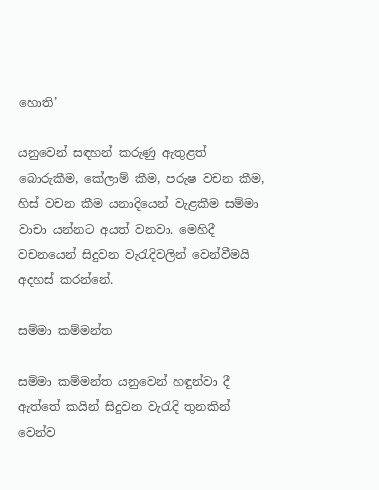හොති’

යනුවෙන් සඳහන් කරුණු ඇතුළත් බොරුකීම, කේලාම් කීම, පරුෂ වචන කීම, හිස් වචන කීම යනාදියෙන් වැළකීම සම්මා වාචා යන්නට අයත් වනවා. මෙහිදී වචනයෙන් සිදුවන වැරැදිවලින් වෙන්වීමයි අදහස් කරන්නේ.

සම්මා කම්මන්ත

සම්මා කම්මන්ත යනුවෙන් හඳුන්වා දී ඇත්තේ කයින් සිදුවන වැරැදි තුනකින් වෙන්ව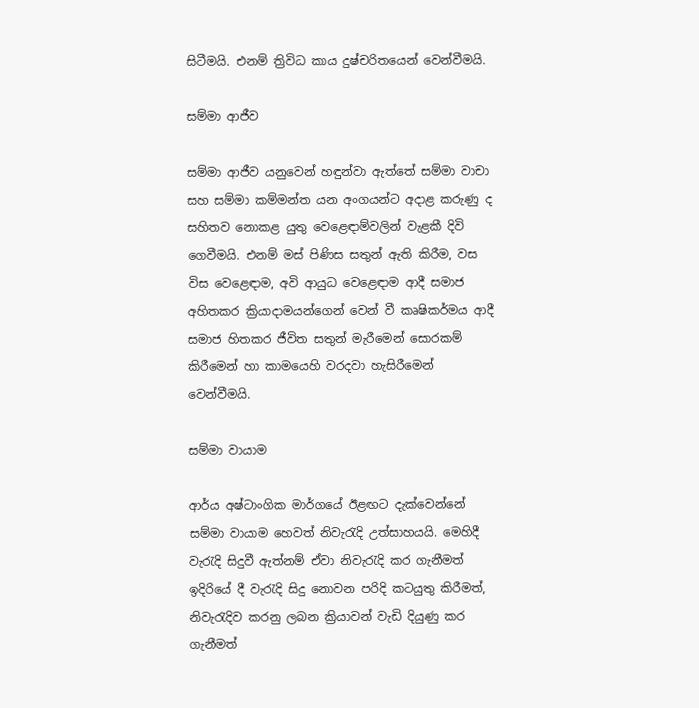සිටීමයි. එනම් ත්‍රිවිධ කාය දුෂ්චරිතයෙන් වෙන්වීමයි.

සම්මා ආජීව

සම්මා ආජීව යනුවෙන් හඳුන්වා ඇත්තේ සම්මා වාචා සහ සම්මා කම්මන්ත යන අංගයන්ට අදාළ කරුණු ද සහිතව නොකළ යුතු වෙළෙඳාම්වලින් වැළකී දිවි ගෙවීමයි. එනම් මස් පිණිස සතුන් ඇති කිරීම, වස විස වෙළෙඳාම, අවි ආයුධ වෙළෙඳාම ආදී සමාජ අහිතකර ක්‍රියාදාමයන්ගෙන් වෙන් වී කෘෂිකර්මය ආදී සමාජ හිතකර ජීවිත සතුන් මැරීමෙන් සොරකම් කිරීමෙන් හා කාමයෙහි වරදවා හැසිරීමෙන් වෙන්වීමයි.

සම්මා වායාම

ආර්ය අෂ්ටාංගික මාර්ගයේ ඊළඟට දැක්වෙන්නේ සම්මා වායාම හෙවත් නිවැරැදි උත්සාහයයි. මෙහිදී වැරැදි සිදුවී ඇත්නම් ඒවා නිවැරැදි කර ගැනීමත් ඉදිරියේ දී වැරැදි සිදු නොවන පරිදි කටයුතු කිරීමත්, නිවැරැදිව කරනු ලබන ක්‍රියාවන් වැඩි දියුණු කර ගැනීමත්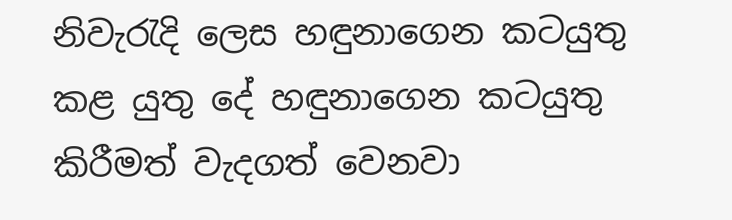නිවැරැදි ලෙස හඳුනාගෙන කටයුතු කළ යුතු දේ හඳුනාගෙන කටයුතු කිරීමත් වැදගත් වෙනවා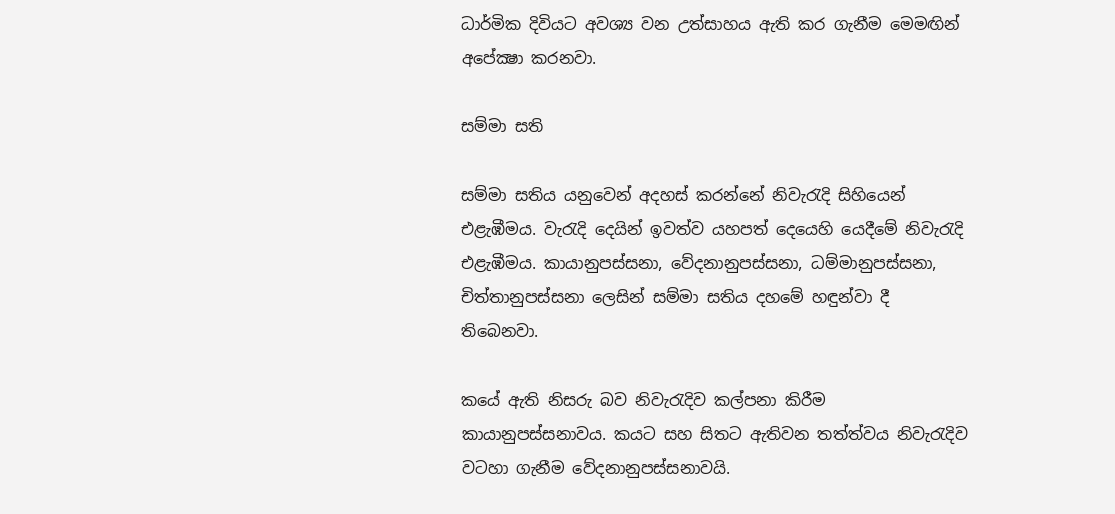ධාර්මික දිවියට අවශ්‍ය වන උත්සාහය ඇති කර ගැනීම මෙමඟින් අපේක්‍ෂා කරනවා.

සම්මා සති

සම්මා සතිය යනුවෙන් අදහස් කරන්නේ නිවැරැදි සිහියෙන් එළැඹීමය. වැරැදි දෙයින් ඉවත්ව යහපත් දෙයෙහි යෙදීමේ නිවැරැදි එළැඹීමය. කායානුපස්සනා, වේදනානුපස්සනා, ධම්මානුපස්සනා, චිත්තානුපස්සනා ලෙසින් සම්මා සතිය දහමේ හඳුන්වා දී තිබෙනවා.

කයේ ඇති නිසරු බව නිවැරැදිව කල්පනා කිරීම කායානුපස්සනාවය. කයට සහ සිතට ඇතිවන තත්ත්වය නිවැරැදිව වටහා ගැනීම වේදනානුපස්සනාවයි.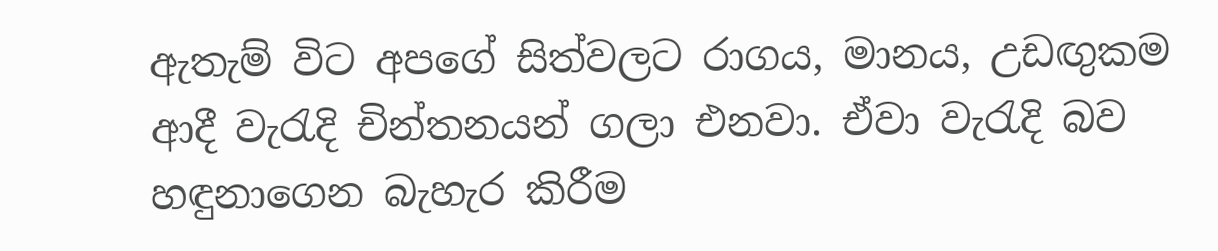ඇතැම් විට අපගේ සිත්වලට රාගය, මානය, උඩඟුකම ආදී වැරැදි චින්තනයන් ගලා එනවා. ඒවා වැරැදි බව හඳුනාගෙන බැහැර කිරීම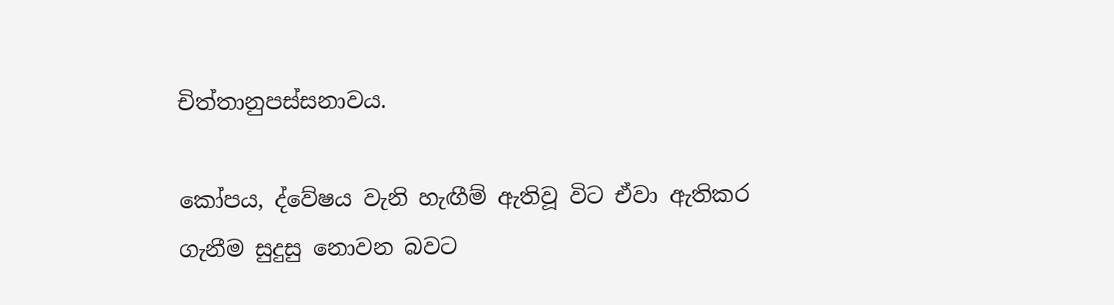චිත්තානුපස්සනාවය.

කෝපය, ද්වේෂය වැනි හැඟීම් ඇතිවූ විට ඒවා ඇතිකර ගැනීම සුදුසු නොවන බවට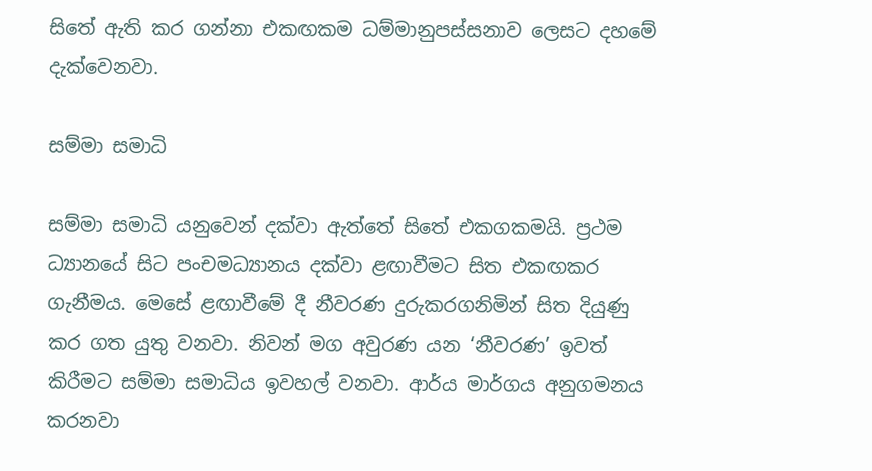සිතේ ඇති කර ගන්නා එකඟකම ධම්මානුපස්සනාව ලෙසට දහමේ දැක්වෙනවා.

සම්මා සමාධි

සම්මා සමාධි යනුවෙන් දක්වා ඇත්තේ සිතේ එකගකමයි. ප්‍රථම ධ්‍යානයේ සිට පංචමධ්‍යානය දක්වා ළඟාවීමට සිත එකඟකර ගැනීමය. මෙසේ ළඟාවීමේ දී නීවරණ දුරුකරගනිමින් සිත දියුණු කර ගත යුතු වනවා. නිවන් මග අවුරණ යන ‘නීවරණ’ ඉවත් කිරීමට සම්මා සමාධිය ඉවහල් වනවා. ආර්ය මාර්ගය අනුගමනය කරනවා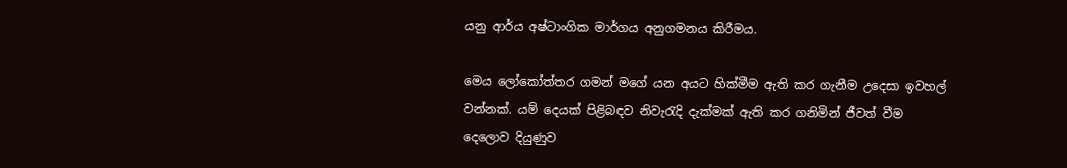යනු ආර්ය අෂ්ටාංගික මාර්ගය අනුගමනය කිරීමය.

මෙය ලෝකෝත්තර ගමන් මගේ යන අයට හික්මීම ඇති කර ගැනීම උදෙසා ඉවහල් වන්නක්. යම් දෙයක් පිළිබඳව නිවැරැදි දැක්මක් ඇති කර ගනිමින් ජීවත් වීම දෙලොව දියුණුව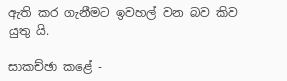ඇති කර ගැනීමට ඉවහල් වන බව කිව යුතු යි.

සාකච්ඡා කළේ -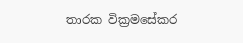තාරක වික්‍රමසේකර